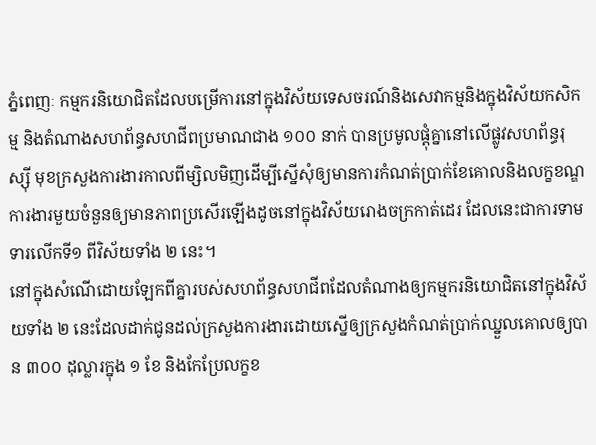ភ្នំពេញៈ កម្មករនិយោជិតដែលបម្រើការនៅក្នុងវិស័យទេសចរណ៍និងសេវាកម្មនិងក្នុងវិស័យកសិកម្ម និងតំណាងសហព័ន្ធសហជីពប្រមាណជាង ១០០ នាក់ បានប្រមូលផ្ដុំគ្នានៅលើផ្លូវសហព័ន្ធរុស្ស៊ី មុខក្រសួងការងារកាលពីម្សិលមិញដើម្បីស្នើសុំឲ្យមានការកំណត់ប្រាក់ខែគោលនិងលក្ខខណ្ឌការងារមួយចំនួនឲ្យមានភាពប្រសើរឡើងដូចនៅក្នុងវិស័យរោងចក្រកាត់ដេរ ដែលនេះជាការទាមទារលើកទី១ ពីវិស័យទាំង ២ នេះ។
នៅក្នុងសំណើដោយឡែកពីគ្នារបស់សហព័ន្ធសហជីពដែលតំណាងឲ្យកម្មករនិយោជិតនៅក្នុងវិស័យទាំង ២ នេះដែលដាក់ជូនដល់ក្រសួងការងារដោយស្នើឲ្យក្រសួងកំណត់ប្រាក់ឈ្នួលគោលឲ្យបាន ៣០០ ដុល្លារក្នុង ១ ខែ និងកែប្រែលក្ខខ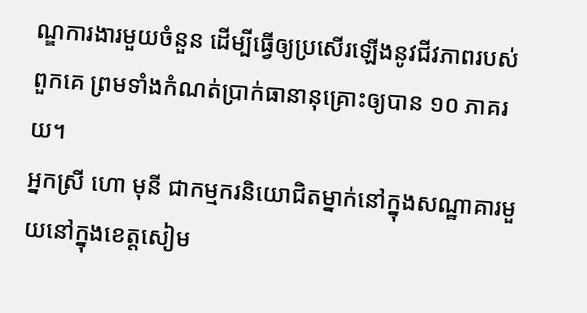ណ្ឌការងារមួយចំនួន ដើម្បីធ្វើឲ្យប្រសើរឡើងនូវជីវភាពរបស់ពួកគេ ព្រមទាំងកំណត់ប្រាក់ធានានុគ្រោះឲ្យបាន ១០ ភាគរយ។
អ្នកស្រី ហោ មុនី ជាកម្មករនិយោជិតម្នាក់នៅក្នុងសណ្ឋាគារមួយនៅក្នុងខេត្តសៀម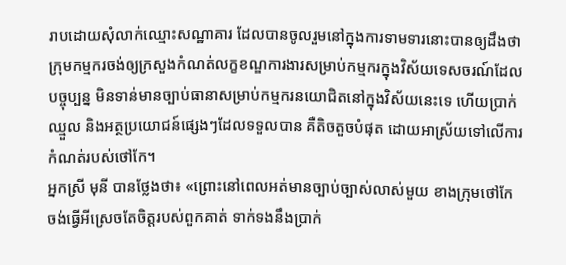រាបដោយសុំលាក់ឈ្មោះសណ្ឋាគារ ដែលបានចូលរួមនៅក្នុងការទាមទារនោះបានឲ្យដឹងថា ក្រុមកម្មករចង់ឲ្យក្រសួងកំណត់លក្ខខណ្ឌការងារសម្រាប់កម្មករក្នុងវិស័យទេសចរណ៍ដែលបច្ចុប្បន្ន មិនទាន់មានច្បាប់ធានាសម្រាប់កម្មករនយោជិតនៅក្នុងវិស័យនេះទេ ហើយប្រាក់ឈ្មួល និងអត្ថប្រយោជន៍ផ្សេងៗដែលទទួលបាន គឺតិចតួចបំផុត ដោយអាស្រ័យទៅលើការកំណត់របស់ថៅកែ។
អ្នកស្រី មុនី បានថ្លែងថា៖ «ព្រោះនៅពេលអត់មានច្បាប់ច្បាស់លាស់មួយ ខាងក្រុមថៅកែ ចង់ធ្វើអីស្រេចតែចិត្តរបស់ពួកគាត់ ទាក់ទងនឹងប្រាក់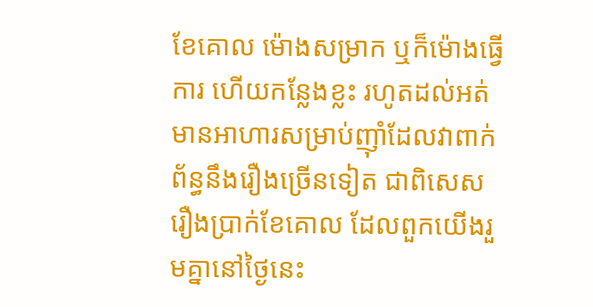ខែគោល ម៉ោងសម្រាក ឬក៏ម៉ោងធ្វើការ ហើយកន្លែងខ្លះ រហូតដល់អត់មានអាហារសម្រាប់ញ៉ាំដែលវាពាក់ព័ន្ធនឹងរឿងច្រើនទៀត ជាពិសេសរឿងប្រាក់ខែគោល ដែលពួកយើងរួមគ្នានៅថ្ងៃនេះ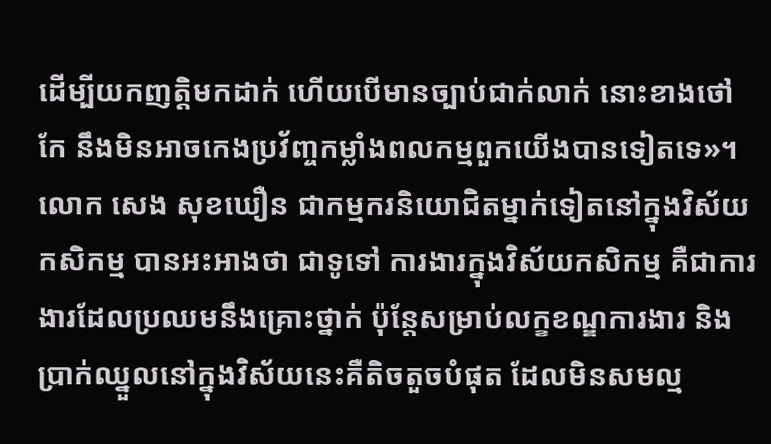ដើម្បីយកញត្តិមកដាក់ ហើយបើមានច្បាប់ជាក់លាក់ នោះខាងថៅកែ នឹងមិនអាចកេងប្រវ័ញ្ចកម្លាំងពលកម្មពួកយើងបានទៀតទេ»។
លោក សេង សុខឃឿន ជាកម្មករនិយោជិតម្នាក់ទៀតនៅក្នុងវិស័យកសិកម្ម បានអះអាងថា ជាទូទៅ ការងារក្នុងវិស័យកសិកម្ម គឺជាការងារដែលប្រឈមនឹងគ្រោះថ្នាក់ ប៉ុន្តែសម្រាប់លក្ខខណ្ឌការងារ និងប្រាក់ឈ្នួលនៅក្នុងវិស័យនេះគឺតិចតួចបំផុត ដែលមិនសមល្ម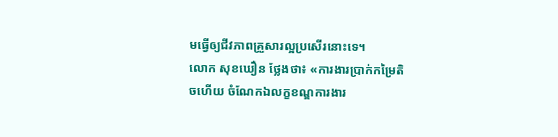មធ្វើឲ្យជីវភាពគ្រួសារល្អប្រសើរនោះទេ។
លោក សុខឃឿន ថ្លែងថា៖ «ការងារប្រាក់កម្រៃតិចហើយ ចំណែកឯលក្ខខណ្ឌការងារ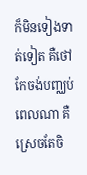ក៏មិនទៀងទាត់ទៀត គឺថៅកែចង់បញ្ឈប់ពេលណា គឺស្រេចតែចិ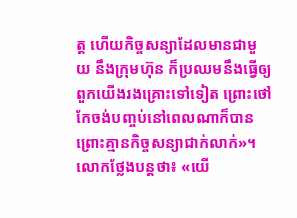ត្ត ហើយកិច្ចសន្យាដែលមានជាមួយ នឹងក្រុមហ៊ុន ក៏ប្រឈមនឹងធ្វើឲ្យពួកយើងរងគ្រោះទៅទៀត ព្រោះថៅកែចង់បញ្ចប់នៅពេលណាក៏បាន ព្រោះគ្មានកិច្ចសន្យាជាក់លាក់»។
លោកថ្លែងបន្តថា៖ «យើ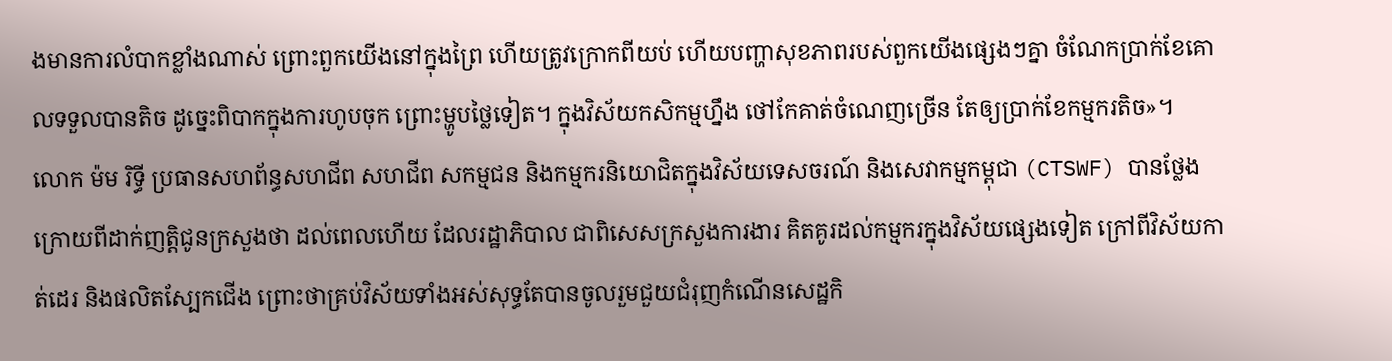ងមានការលំបាកខ្លាំងណាស់ ព្រោះពួកយើងនៅក្នុងព្រៃ ហើយត្រូវក្រោកពីយប់ ហើយបញ្ហាសុខភាពរបស់ពួកយើងផ្សេងៗគ្នា ចំណែកប្រាក់ខែគោលទទួលបានតិច ដូច្នេះពិបាកក្នុងការហូបចុក ព្រោះម្ហូបថ្លៃទៀត។ ក្នុងវិស័យកសិកម្មហ្នឹង ថៅកែគាត់ចំណេញច្រើន តែឲ្យប្រាក់ខែកម្មករតិច»។
លោក ម៉ម រិទ្ធី ប្រធានសហព័ន្ធសហជីព សហជីព សកម្មជន និងកម្មករនិយោជិតក្នុងវិស័យទេសចរណ៍ និងសេវាកម្មកម្ពុជា (CTSWF) បានថ្លែងក្រោយពីដាក់ញត្តិជូនក្រសួងថា ដល់ពេលហើយ ដែលរដ្ឋាភិបាល ជាពិសេសក្រសួងការងារ គិតគូរដល់កម្មករក្នុងវិស័យផ្សេងទៀត ក្រៅពីវិស័យកាត់ដេរ និងផលិតស្បែកជើង ព្រោះថាគ្រប់វិស័យទាំងអស់សុទ្ធតែបានចូលរួមជួយជំរុញកំណើនសេដ្ឋកិ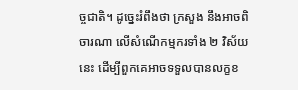ច្ចជាតិ។ ដូច្នេះរំពឹងថា ក្រសួង នឹងអាចពិចារណា លើសំណើកម្មករទាំង ២ វិស័យនេះ ដើម្បីពួកគេអាចទទួលបានលក្ខខ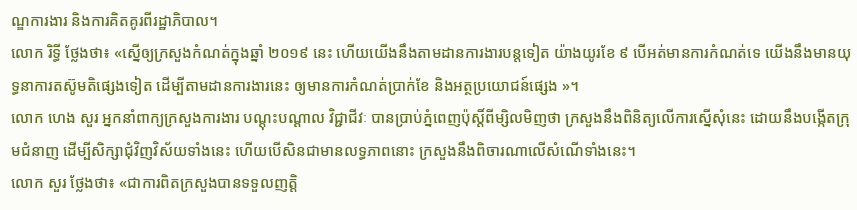ណ្ឌការងារ និងការគិតគូរពីរដ្ឋាភិបាល។
លោក រិទ្ធី ថ្លែងថា៖ «ស្នើឲ្យក្រសួងកំណត់ក្នុងឆ្នាំ ២០១៩ នេះ ហើយយើងនឹងតាមដានការងារបន្តទៀត យ៉ាងយូរខែ ៩ បើអត់មានការកំណត់ទេ យើងនឹងមានយុទ្ធនាការតស៊ូមតិផ្សេងទៀត ដើម្បីតាមដានការងារនេះ ឲ្យមានការកំណត់ប្រាក់ខែ និងអត្ថប្រយោជន៍ផ្សេង »។
លោក ហេង សួរ អ្នកនាំពាក្យក្រសួងការងារ បណ្តុះបណ្តាល វិជ្ជាជីវៈ បានប្រាប់ភ្នំពេញប៉ុស្តិ៍ពីម្សិលមិញថា ក្រសួងនឹងពិនិត្យលើការស្នើសុំនេះ ដោយនឹងបង្កើតក្រុមជំនាញ ដើម្បីសិក្សាជុំវិញវិស័យទាំងនេះ ហើយបើសិនជាមានលទ្ធភាពនោះ ក្រសួងនឹងពិចារណាលើសំណើទាំងនេះ។
លោក សួរ ថ្លែងថា៖ «ជាការពិតក្រសួងបានទទួលញត្តិ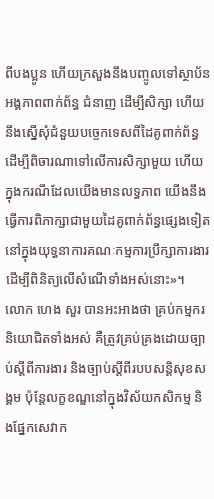ពីបងប្អូន ហើយក្រសួងនឹងបញ្ចូលទៅស្ថាប័នអង្គភាពពាក់ព័ន្ធ ជំនាញ ដើម្បីសិក្សា ហើយនឹងស្នើសុំជំនួយបច្ចេកទេសពីដៃគូពាក់ព័ន្ធ ដើម្បីពិចារណាទៅលើការសិក្សាមួយ ហើយក្នុងករណីដែលយើងមានលទ្ធភាព យើងនឹងធ្វើការពិភាក្សាជាមួយដៃគូពាក់ព័ន្ធផ្សេងទៀតនៅក្នុងយុទ្ធនាការគណៈកម្មការប្រឹក្សាការងារដើម្បីពិនិត្យលើសំណើទាំងអស់នោះ»។
លោក ហេង សួរ បានអះអាងថា គ្រប់កម្មករនិយោជិតទាំងអស់ គឺត្រូវគ្រប់គ្រងដោយច្បាប់ស្តីពីការងារ និងច្បាប់ស្តីពីរបបសន្តិសុខសង្គម ប៉ុន្តែលក្ខខណ្ឌនៅក្នុងវិស័យកសិកម្ម និងផ្នែកសេវាក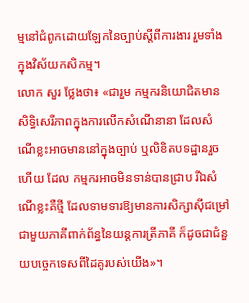ម្មនៅជំពូកដោយឡែកនៃច្បាប់ស្តីពីការងារ រួមទាំងក្នុងវិស័យកសិកម្ម។
លោក សួរ ថ្លែងថា៖ «ជារួម កម្មករនិយោជិតមានសិទ្ធិសេរីភាពក្នុងការលើកសំណើនានា ដែលសំណើខ្លះអាចមាននៅក្នុងច្បាប់ ឬលិខិតបទដ្ឋានរួចហើយ ដែល កម្មករអាចមិនទាន់បានជ្រាប រីឯសំណើខ្លះគឺថ្មី ដែលទាមទារឱ្យមានការសិក្សាស៊ីជម្រៅជាមួយភាគីពាក់ព័ន្ធនៃយន្តការត្រីភាគី ក៏ដូចជាជំនួយបច្ចេកទេសពីដៃគូរបស់យើង»។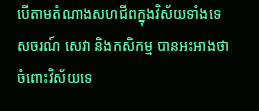បើតាមតំណាងសហជីពក្នុងវិស័យទាំងទេសចរណ៍ សេវា និងកសិកម្ម បានអះអាងថា ចំពោះវិស័យទេ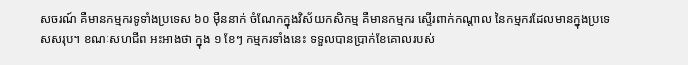សចរណ៍ គឺមានកម្មករទូទាំងប្រទេស ៦០ ម៉ឺននាក់ ចំណែកក្នុងវិស័យកសិកម្ម គឺមានកម្មករ ស្ទើរពាក់កណ្តាល នៃកម្មករដែលមានក្នុងប្រទេសសរុប។ ខណៈសហជីព អះអាងថា ក្នុង ១ ខែៗ កម្មករទាំងនេះ ទទួលបានប្រាក់ខែគោលរបស់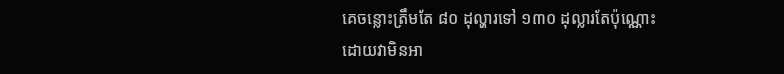គេចន្លោះត្រឹមតែ ៨០ ដុល្ហារទៅ ១៣០ ដុល្លារតែប៉ុណ្ណោះ ដោយវាមិនអា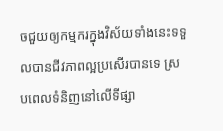ចជួយឲ្យកម្មករក្នុងវិស័យទាំងនេះទទួលបានជីវភាពល្អប្រសើរបានទេ ស្របពេលទំនិញនៅលើទីផ្សា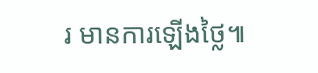រ មានការឡើងថ្លៃ៕